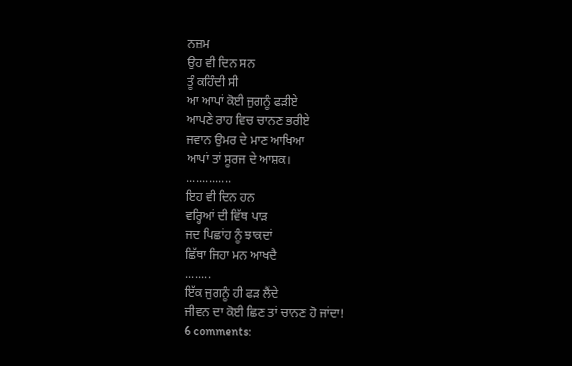ਨਜ਼ਮ
ਉਹ ਵੀ ਦਿਨ ਸਨ
ਤੂੰ ਕਹਿੰਦੀ ਸੀ
ਆ ਆਪਾਂ ਕੋਈ ਜੁਗਨੂੰ ਫੜੀਏ
ਆਪਣੇ ਰਾਹ ਵਿਚ ਚਾਨਣ ਭਰੀਏ
ਜਵਾਨ ਉਮਰ ਦੇ ਮਾਣ ਆਖਿਆ
ਆਪਾਂ ਤਾਂ ਸੂਰਜ ਦੇ ਆਸ਼ਕ।
..............
ਇਹ ਵੀ ਦਿਨ ਹਨ
ਵਰ੍ਹਿਆਂ ਦੀ ਵਿੱਥ ਪਾੜ
ਜਦ ਪਿਛਾਂਹ ਨੂੰ ਝਾਕਦਾਂ
ਛਿੱਥਾ ਜਿਹਾ ਮਨ ਆਖਦੈ
........
ਇੱਕ ਜੁਗਨੂੰ ਹੀ ਫੜ ਲੈਂਦੇ
ਜੀਵਨ ਦਾ ਕੋਈ ਛਿਣ ਤਾਂ ਚਾਨਣ ਹੋ ਜਾਂਦਾ!
6 comments: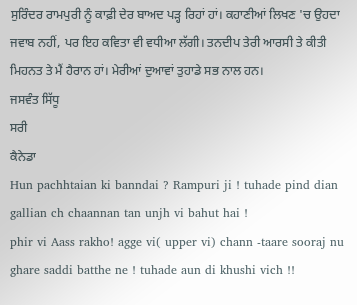ਸੁਰਿੰਦਰ ਰਾਮਪੁਰੀ ਨੂੰ ਕਾਫ਼ੀ ਦੇਰ ਬਾਅਦ ਪੜ੍ਹ ਰਿਹਾਂ ਹਾਂ। ਕਹਾਣੀਆਂ ਲਿਖਣ 'ਚ ਉਹਦਾ ਜਵਾਬ ਨਹੀਂ, ਪਰ ਇਹ ਕਵਿਤਾ ਵੀ ਵਧੀਆ ਲੱਗੀ। ਤਨਦੀਪ ਤੇਰੀ ਆਰਸੀ ਤੇ ਕੀਤੀ ਮਿਹਨਤ ਤੇ ਮੈਂ ਹੈਰਾਨ ਹਾਂ। ਮੇਰੀਆਂ ਦੁਆਵਾਂ ਤੁਹਾਡੇ ਸਭ ਨਾਲ ਹਨ।
ਜਸਵੰਤ ਸਿੱਧੂ
ਸਰੀ
ਕੈਨੇਡਾ
Hun pachhtaian ki banndai ? Rampuri ji ! tuhade pind dian gallian ch chaannan tan unjh vi bahut hai !
phir vi Aass rakho! agge vi( upper vi) chann -taare sooraj nu ghare saddi batthe ne ! tuhade aun di khushi vich !!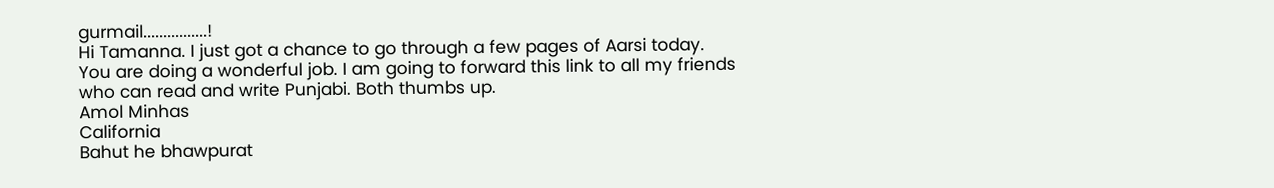gurmail................!
Hi Tamanna. I just got a chance to go through a few pages of Aarsi today. You are doing a wonderful job. I am going to forward this link to all my friends who can read and write Punjabi. Both thumbs up.
Amol Minhas
California
Bahut he bhawpurat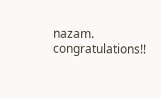nazam. congratulations!!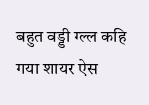बहुत वड्डी ग्ल्ल कहि गया शायर ऐस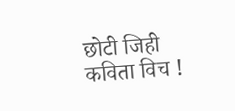छोटी जिही कविता विच !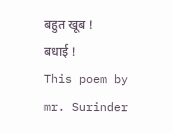बहुत खूब ! बधाई !
This poem by mr. Surinder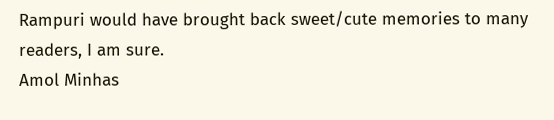Rampuri would have brought back sweet/cute memories to many readers, I am sure.
Amol Minhas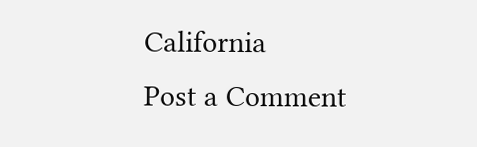California
Post a Comment